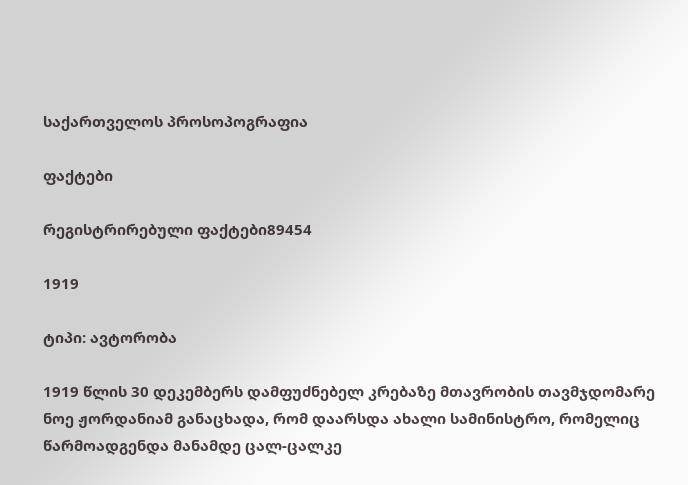საქართველოს პროსოპოგრაფია

ფაქტები

რეგისტრირებული ფაქტები89454

1919

ტიპი: ავტორობა

1919 წლის 30 დეკემბერს დამფუძნებელ კრებაზე მთავრობის თავმჯდომარე ნოე ჟორდანიამ განაცხადა, რომ დაარსდა ახალი სამინისტრო, რომელიც წარმოადგენდა მანამდე ცალ-ცალკე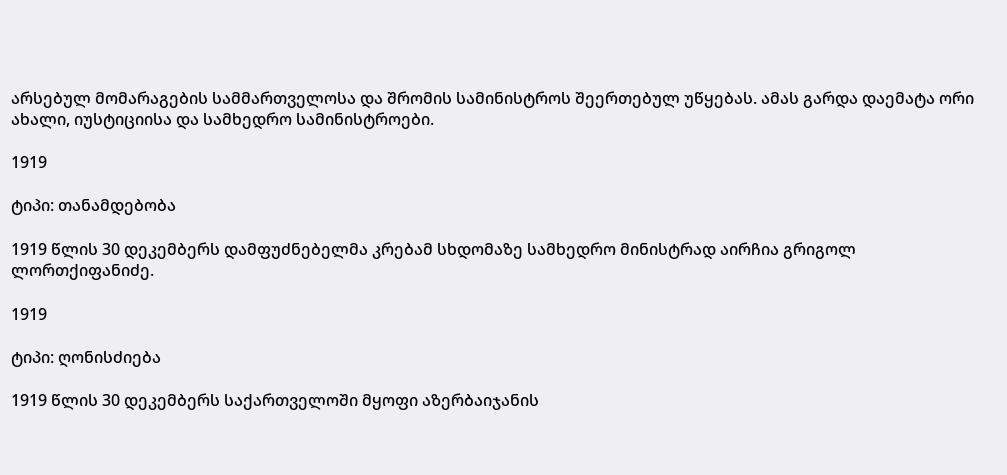არსებულ მომარაგების სამმართველოსა და შრომის სამინისტროს შეერთებულ უწყებას. ამას გარდა დაემატა ორი ახალი, იუსტიციისა და სამხედრო სამინისტროები.

1919

ტიპი: თანამდებობა

1919 წლის 30 დეკემბერს დამფუძნებელმა კრებამ სხდომაზე სამხედრო მინისტრად აირჩია გრიგოლ ლორთქიფანიძე.

1919

ტიპი: ღონისძიება

1919 წლის 30 დეკემბერს საქართველოში მყოფი აზერბაიჯანის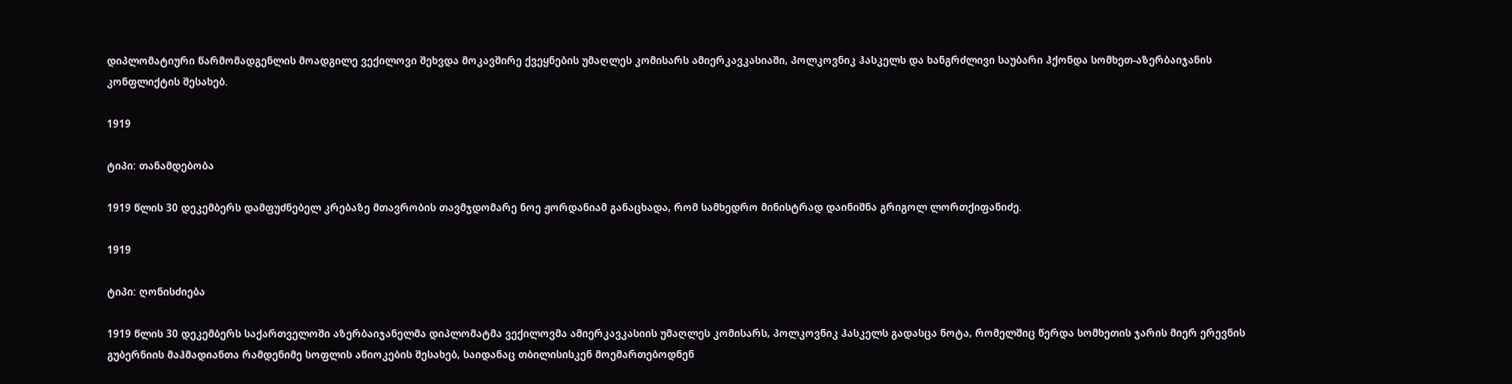დიპლომატიური წარმომადგენლის მოადგილე ვექილოვი შეხვდა მოკავშირე ქვეყნების უმაღლეს კომისარს ამიერკავკასიაში, პოლკოვნიკ ჰასკელს და ხანგრძლივი საუბარი ჰქონდა სომხეთ-აზერბაიჯანის კონფლიქტის შესახებ.

1919

ტიპი: თანამდებობა

1919 წლის 30 დეკემბერს დამფუძნებელ კრებაზე მთავრობის თავმჯდომარე ნოე ჟორდანიამ განაცხადა, რომ სამხედრო მინისტრად დაინიშნა გრიგოლ ლორთქიფანიძე.

1919

ტიპი: ღონისძიება

1919 წლის 30 დეკემბერს საქართველოში აზერბაიჯანელმა დიპლომატმა ვექილოვმა ამიერკავკასიის უმაღლეს კომისარს, პოლკოვნიკ ჰასკელს გადასცა ნოტა, რომელშიც წერდა სომხეთის ჯარის მიერ ერევნის გუბერნიის მაჰმადიანთა რამდენიმე სოფლის აწიოკების შესახებ, საიდანაც თბილისისკენ მოემართებოდნენ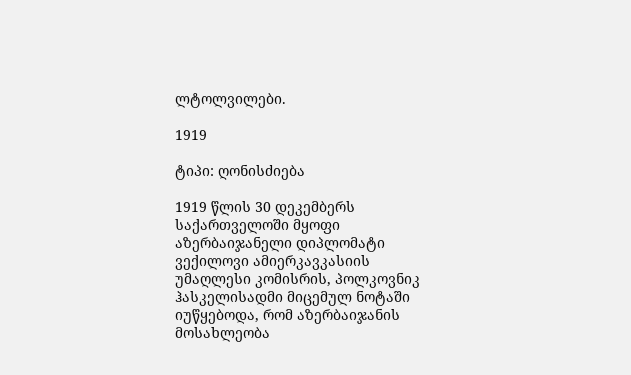ლტოლვილები.

1919

ტიპი: ღონისძიება

1919 წლის 30 დეკემბერს საქართველოში მყოფი აზერბაიჯანელი დიპლომატი ვექილოვი ამიერკავკასიის უმაღლესი კომისრის, პოლკოვნიკ ჰასკელისადმი მიცემულ ნოტაში იუწყებოდა, რომ აზერბაიჯანის მოსახლეობა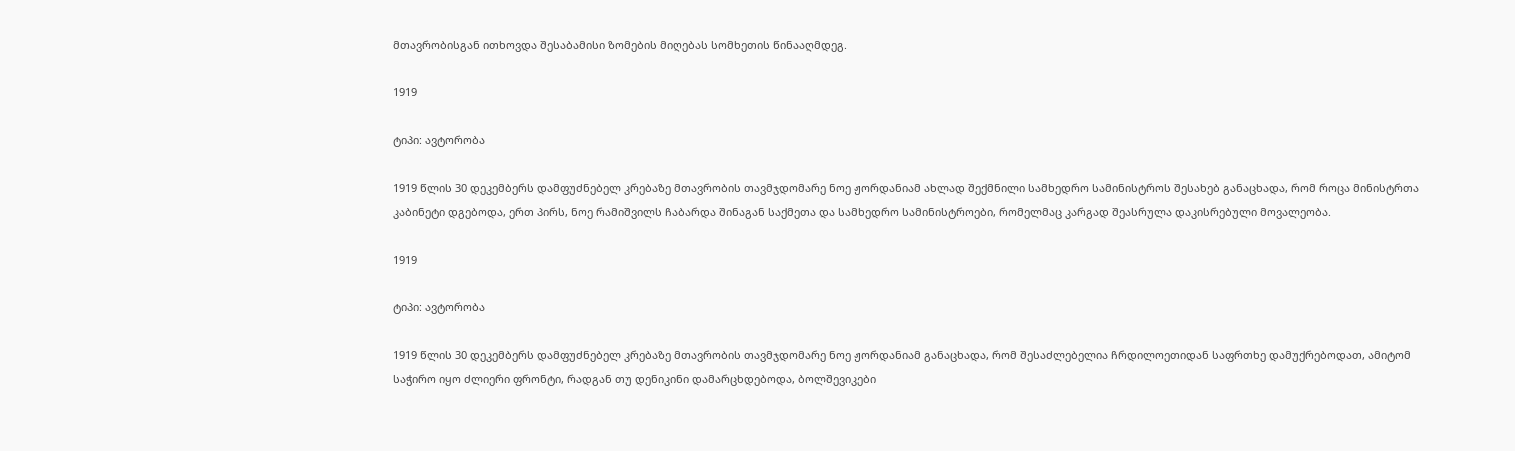მთავრობისგან ითხოვდა შესაბამისი ზომების მიღებას სომხეთის წინააღმდეგ.

1919

ტიპი: ავტორობა

1919 წლის 30 დეკემბერს დამფუძნებელ კრებაზე მთავრობის თავმჯდომარე ნოე ჟორდანიამ ახლად შექმნილი სამხედრო სამინისტროს შესახებ განაცხადა, რომ როცა მინისტრთა კაბინეტი დგებოდა, ერთ პირს, ნოე რამიშვილს ჩაბარდა შინაგან საქმეთა და სამხედრო სამინისტროები, რომელმაც კარგად შეასრულა დაკისრებული მოვალეობა.

1919

ტიპი: ავტორობა

1919 წლის 30 დეკემბერს დამფუძნებელ კრებაზე მთავრობის თავმჯდომარე ნოე ჟორდანიამ განაცხადა, რომ შესაძლებელია ჩრდილოეთიდან საფრთხე დამუქრებოდათ, ამიტომ საჭირო იყო ძლიერი ფრონტი, რადგან თუ დენიკინი დამარცხდებოდა, ბოლშევიკები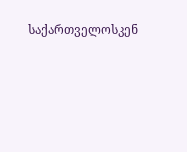საქართველოსკენ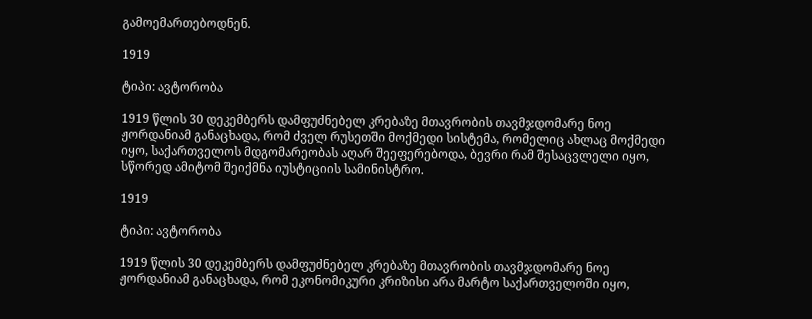გამოემართებოდნენ.

1919

ტიპი: ავტორობა

1919 წლის 30 დეკემბერს დამფუძნებელ კრებაზე მთავრობის თავმჯდომარე ნოე ჟორდანიამ განაცხადა, რომ ძველ რუსეთში მოქმედი სისტემა, რომელიც ახლაც მოქმედი იყო, საქართველოს მდგომარეობას აღარ შეეფერებოდა, ბევრი რამ შესაცვლელი იყო, სწორედ ამიტომ შეიქმნა იუსტიციის სამინისტრო.

1919

ტიპი: ავტორობა

1919 წლის 30 დეკემბერს დამფუძნებელ კრებაზე მთავრობის თავმჯდომარე ნოე ჟორდანიამ განაცხადა, რომ ეკონომიკური კრიზისი არა მარტო საქართველოში იყო,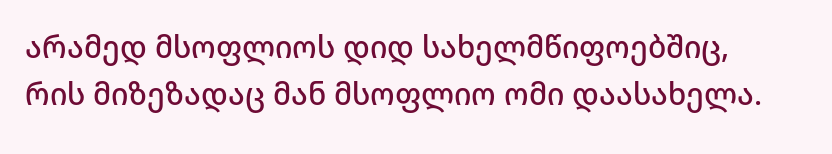არამედ მსოფლიოს დიდ სახელმწიფოებშიც, რის მიზეზადაც მან მსოფლიო ომი დაასახელა.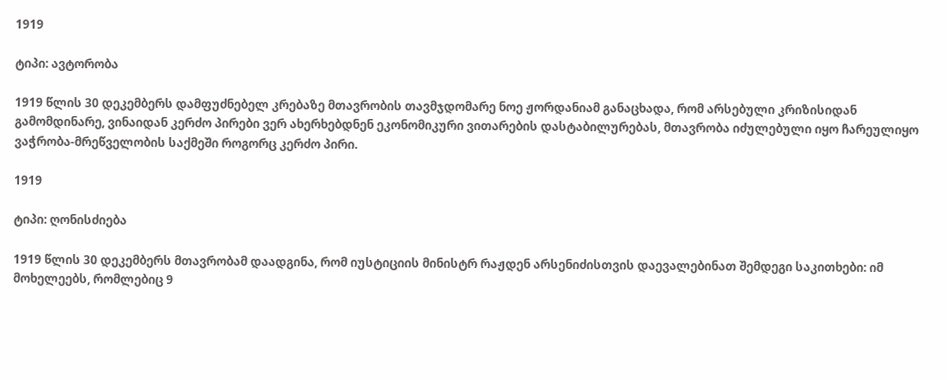1919

ტიპი: ავტორობა

1919 წლის 30 დეკემბერს დამფუძნებელ კრებაზე მთავრობის თავმჯდომარე ნოე ჟორდანიამ განაცხადა, რომ არსებული კრიზისიდან გამომდინარე, ვინაიდან კერძო პირები ვერ ახერხებდნენ ეკონომიკური ვითარების დასტაბილურებას, მთავრობა იძულებული იყო ჩარეულიყო ვაჭრობა-მრეწველობის საქმეში როგორც კერძო პირი.

1919

ტიპი: ღონისძიება

1919 წლის 30 დეკემბერს მთავრობამ დაადგინა, რომ იუსტიციის მინისტრ რაჟდენ არსენიძისთვის დაევალებინათ შემდეგი საკითხები: იმ მოხელეებს, რომლებიც 9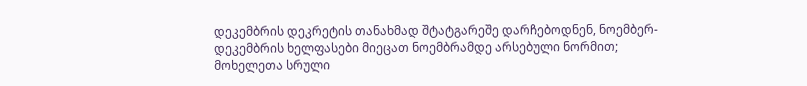დეკემბრის დეკრეტის თანახმად შტატგარეშე დარჩებოდნენ, ნოემბერ-დეკემბრის ხელფასები მიეცათ ნოემბრამდე არსებული ნორმით; მოხელეთა სრული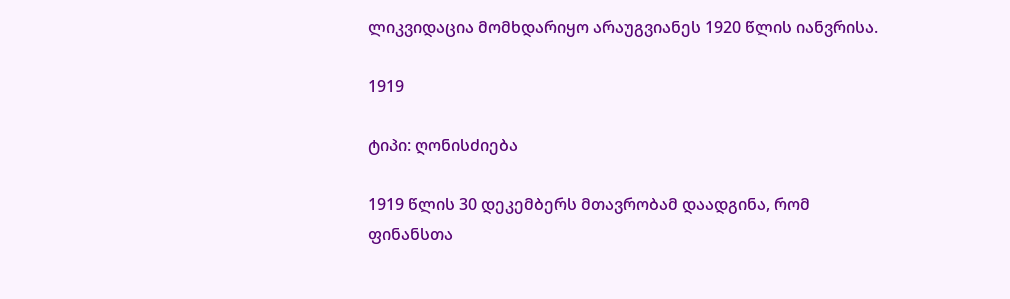ლიკვიდაცია მომხდარიყო არაუგვიანეს 1920 წლის იანვრისა.

1919

ტიპი: ღონისძიება

1919 წლის 30 დეკემბერს მთავრობამ დაადგინა, რომ ფინანსთა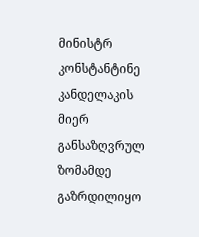მინისტრ კონსტანტინე კანდელაკის მიერ განსაზღვრულ ზომამდე გაზრდილიყო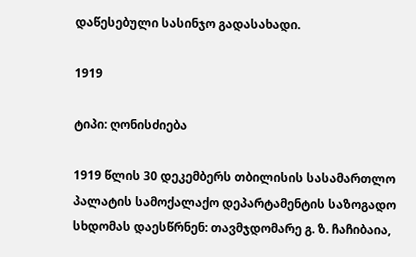დაწესებული სასინჯო გადასახადი.

1919

ტიპი: ღონისძიება

1919 წლის 30 დეკემბერს თბილისის სასამართლო პალატის სამოქალაქო დეპარტამენტის საზოგადო სხდომას დაესწრნენ: თავმჯდომარე გ. ზ. ჩაჩიბაია,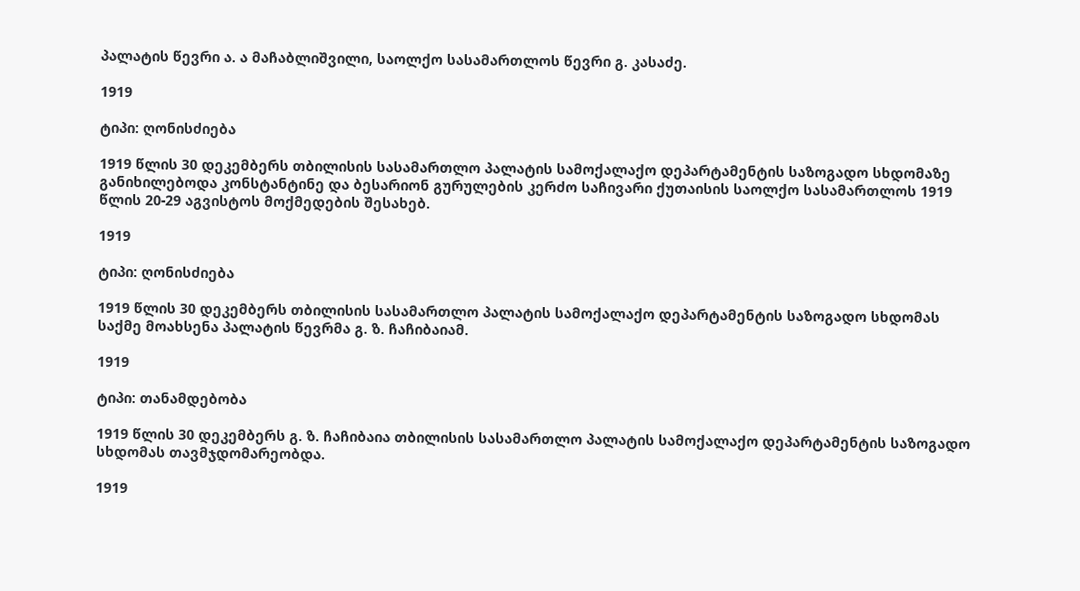პალატის წევრი ა. ა მაჩაბლიშვილი, საოლქო სასამართლოს წევრი გ. კასაძე.

1919

ტიპი: ღონისძიება

1919 წლის 30 დეკემბერს თბილისის სასამართლო პალატის სამოქალაქო დეპარტამენტის საზოგადო სხდომაზე განიხილებოდა კონსტანტინე და ბესარიონ გურულების კერძო საჩივარი ქუთაისის საოლქო სასამართლოს 1919 წლის 20-29 აგვისტოს მოქმედების შესახებ.

1919

ტიპი: ღონისძიება

1919 წლის 30 დეკემბერს თბილისის სასამართლო პალატის სამოქალაქო დეპარტამენტის საზოგადო სხდომას საქმე მოახსენა პალატის წევრმა გ. ზ. ჩაჩიბაიამ.

1919

ტიპი: თანამდებობა

1919 წლის 30 დეკემბერს გ. ზ. ჩაჩიბაია თბილისის სასამართლო პალატის სამოქალაქო დეპარტამენტის საზოგადო სხდომას თავმჯდომარეობდა.

1919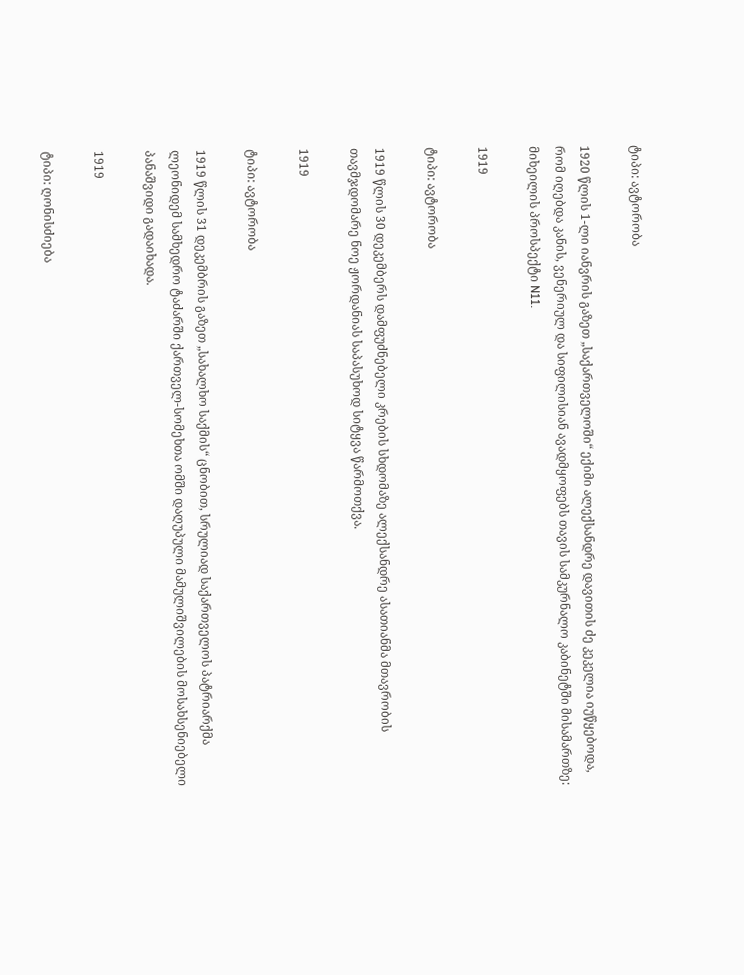ტიპი: ავტორობა

1920 წლის 1-ლი იანვრის გაზეთ „საქართველოში“ ექიმი ალექსანდრე დავითის ძე კეკელია იუწყებოდა, რომ იღებდა კანის, ვენერიულ და სიფილისიან ავადმყოფებს თავის სამკურნალო კაბინეტში მისამართზე: მიხეილის პროსპექტი N11.

1919

ტიპი: ავტორობა

1919 წლის 30 დეკემბერს დამფუძნებელი კრების სხდომაზე ალექსანდრე ასათიანმა მთავრობის თავმჯდომარე ნოე ჟორდანიას საპასუხოდ სიტყვა წარმოთქვა.

1919

ტიპი: ავტორობა

1919 წლის 31 დეკემბრის გაზეთ „სახალხო საქმის“ ცნობით, სრულიად საქართველოს პატრიარქმა ლეონიდემ სამხედრო ტაძარში ქართველ-სომეხთა ომში დაღუპული მამულიშვილების მოსახსენიებელი პანაშვიდი გადაიხადა.

1919

ტიპი: ღონისძიება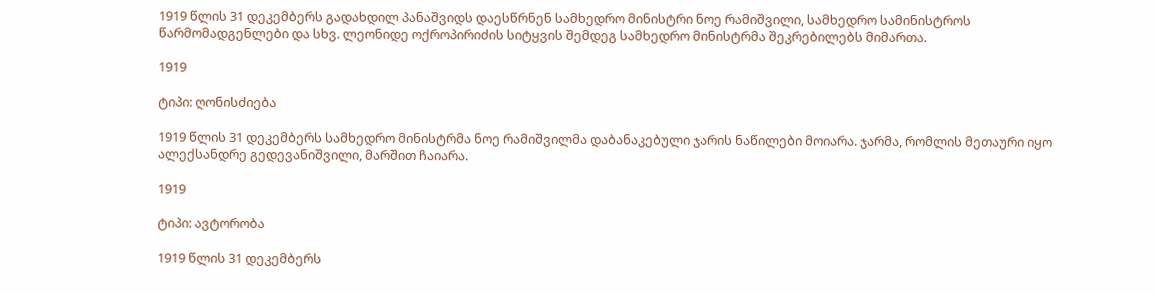1919 წლის 31 დეკემბერს გადახდილ პანაშვიდს დაესწრნენ სამხედრო მინისტრი ნოე რამიშვილი, სამხედრო სამინისტროს წარმომადგენლები და სხვ. ლეონიდე ოქროპირიძის სიტყვის შემდეგ სამხედრო მინისტრმა შეკრებილებს მიმართა.

1919

ტიპი: ღონისძიება

1919 წლის 31 დეკემბერს სამხედრო მინისტრმა ნოე რამიშვილმა დაბანაკებული ჯარის ნაწილები მოიარა. ჯარმა, რომლის მეთაური იყო ალექსანდრე გედევანიშვილი, მარშით ჩაიარა.

1919

ტიპი: ავტორობა

1919 წლის 31 დეკემბერს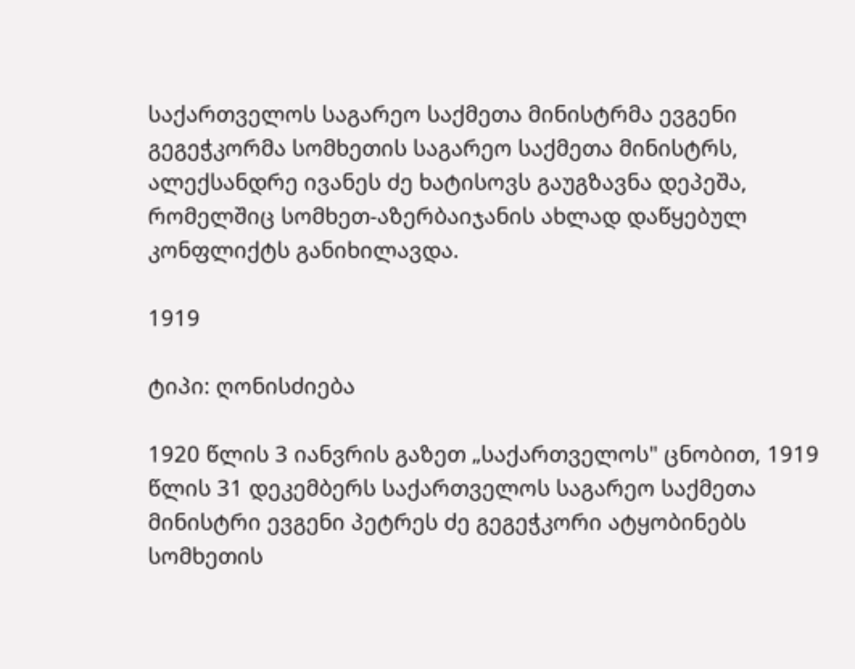საქართველოს საგარეო საქმეთა მინისტრმა ევგენი გეგეჭკორმა სომხეთის საგარეო საქმეთა მინისტრს, ალექსანდრე ივანეს ძე ხატისოვს გაუგზავნა დეპეშა, რომელშიც სომხეთ-აზერბაიჯანის ახლად დაწყებულ კონფლიქტს განიხილავდა.

1919

ტიპი: ღონისძიება

1920 წლის 3 იანვრის გაზეთ „საქართველოს" ცნობით, 1919 წლის 31 დეკემბერს საქართველოს საგარეო საქმეთა მინისტრი ევგენი პეტრეს ძე გეგეჭკორი ატყობინებს სომხეთის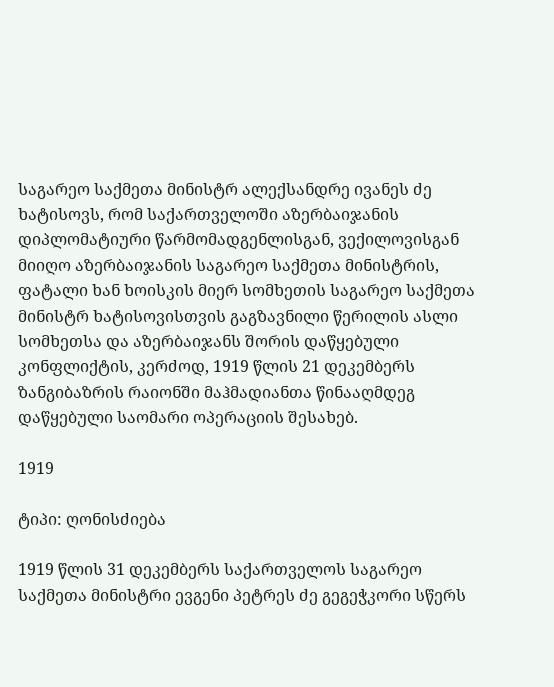საგარეო საქმეთა მინისტრ ალექსანდრე ივანეს ძე ხატისოვს, რომ საქართველოში აზერბაიჯანის დიპლომატიური წარმომადგენლისგან, ვექილოვისგან მიიღო აზერბაიჯანის საგარეო საქმეთა მინისტრის, ფატალი ხან ხოისკის მიერ სომხეთის საგარეო საქმეთა მინისტრ ხატისოვისთვის გაგზავნილი წერილის ასლი სომხეთსა და აზერბაიჯანს შორის დაწყებული კონფლიქტის, კერძოდ, 1919 წლის 21 დეკემბერს ზანგიბაზრის რაიონში მაჰმადიანთა წინააღმდეგ დაწყებული საომარი ოპერაციის შესახებ.

1919

ტიპი: ღონისძიება

1919 წლის 31 დეკემბერს საქართველოს საგარეო საქმეთა მინისტრი ევგენი პეტრეს ძე გეგეჭკორი სწერს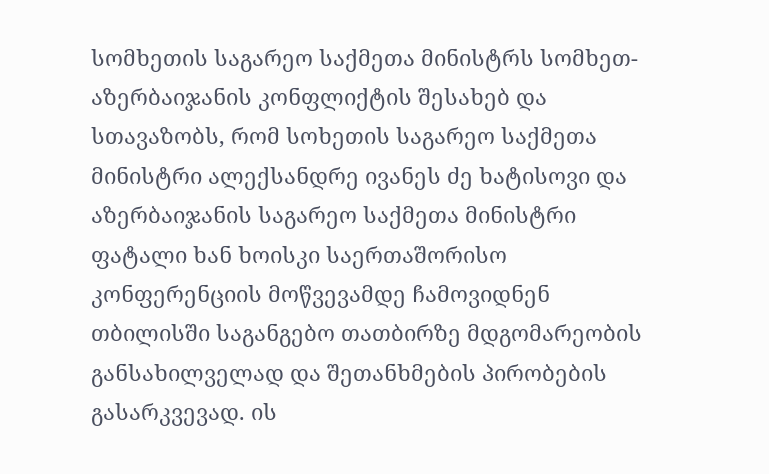სომხეთის საგარეო საქმეთა მინისტრს სომხეთ-აზერბაიჯანის კონფლიქტის შესახებ და სთავაზობს, რომ სოხეთის საგარეო საქმეთა მინისტრი ალექსანდრე ივანეს ძე ხატისოვი და აზერბაიჯანის საგარეო საქმეთა მინისტრი ფატალი ხან ხოისკი საერთაშორისო კონფერენციის მოწვევამდე ჩამოვიდნენ თბილისში საგანგებო თათბირზე მდგომარეობის განსახილველად და შეთანხმების პირობების გასარკვევად. ის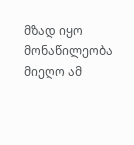მზად იყო მონაწილეობა მიეღო ამ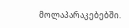მოლაპარაკებებში.